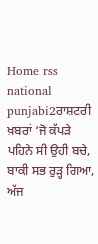Home rss national punjabi2ਰਾਸ਼ਟਰੀ ਖ਼ਬਰਾਂ ‘ਜੋ ਕੱਪੜੇ ਪਹਿਨੇ ਸੀ ਉਹੀ ਬਚੇ, ਬਾਕੀ ਸਭ ਰੁੜ੍ਹ ਗਿਆ, ਅੱਜ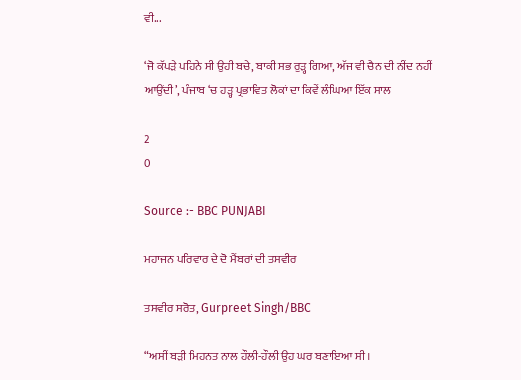ਵੀ...

‘ਜੋ ਕੱਪੜੇ ਪਹਿਨੇ ਸੀ ਉਹੀ ਬਚੇ, ਬਾਕੀ ਸਭ ਰੁੜ੍ਹ ਗਿਆ, ਅੱਜ ਵੀ ਚੈਨ ਦੀ ਨੀਂਦ ਨਹੀਂ ਆਉਂਦੀ’, ਪੰਜਾਬ ‘ਚ ਹੜ੍ਹ ਪ੍ਰਭਾਵਿਤ ਲੋਕਾਂ ਦਾ ਕਿਵੇਂ ਲੰਘਿਆ ਇੱਕ ਸਾਲ

2
0

Source :- BBC PUNJABI

ਮਹਾਜਨ ਪਰਿਵਾਰ ਦੇ ਦੋ ਮੈਂਬਰਾਂ ਦੀ ਤਸਵੀਰ

ਤਸਵੀਰ ਸਰੋਤ, Gurpreet Singh/BBC

“ਅਸੀਂ ਬੜੀ ਮਿਹਨਤ ਨਾਲ ਹੌਲੀ-ਹੌਲੀ ਉਹ ਘਰ ਬਣਾਇਆ ਸੀ।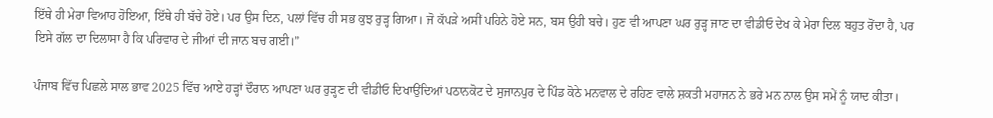ਇੱਥੇ ਹੀ ਮੇਰਾ ਵਿਆਹ ਹੋਇਆ, ਇੱਥੇ ਹੀ ਬੱਚੇ ਹੋਏ। ਪਰ ਉਸ ਦਿਨ, ਪਲਾਂ ਵਿੱਚ ਹੀ ਸਭ ਕੁਝ ਰੁੜ੍ਹ ਗਿਆ। ਜੋ ਕੱਪੜੇ ਅਸੀਂ ਪਹਿਨੇ ਹੋਏ ਸਨ, ਬਸ ਉਹੀ ਬਚੇ। ਹੁਣ ਵੀ ਆਪਣਾ ਘਰ ਰੁੜ੍ਹ ਜਾਣ ਦਾ ਵੀਡੀਓ ਦੇਖ ਕੇ ਮੇਰਾ ਦਿਲ ਬਹੁਤ ਰੋਂਦਾ ਹੈ, ਪਰ ਇਸੇ ਗੱਲ ਦਾ ਦਿਲਾਸਾ ਹੈ ਕਿ ਪਰਿਵਾਰ ਦੇ ਜੀਆਂ ਦੀ ਜਾਨ ਬਚ ਗਈ।”

ਪੰਜਾਬ ਵਿੱਚ ਪਿਛਲੇ ਸਾਲ ਭਾਵ 2025 ਵਿੱਚ ਆਏ ਹੜ੍ਹਾਂ ਦੌਰਾਨ ਆਪਣਾ ਘਰ ਰੁੜ੍ਹਣ ਦੀ ਵੀਡੀਓ ਦਿਖਾਉਂਦਿਆਂ ਪਠਾਨਕੋਟ ਦੇ ਸੁਜਾਨਪੁਰ ਦੇ ਪਿੰਡ ਕੋਠੇ ਮਨਵਾਲ ਦੇ ਰਹਿਣ ਵਾਲੇ ਸ਼ਕਤੀ ਮਹਾਜਨ ਨੇ ਭਰੇ ਮਨ ਨਾਲ ਉਸ ਸਮੇਂ ਨੂੰ ਯਾਦ ਕੀਤਾ।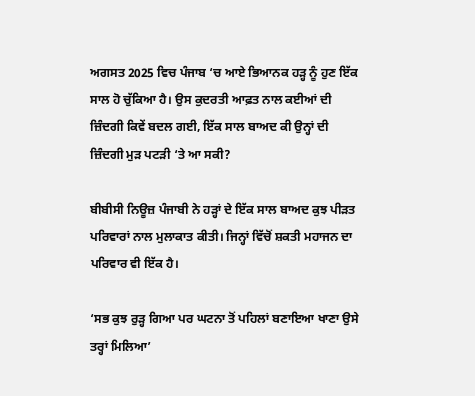ਅਗਸਤ 2025 ਵਿਚ ਪੰਜਾਬ ‘ਚ ਆਏ ਭਿਆਨਕ ਹੜ੍ਹ ਨੂੰ ਹੁਣ ਇੱਕ ਸਾਲ ਹੋ ਚੁੱਕਿਆ ਹੈ। ਉਸ ਕੁਦਰਤੀ ਆਫ਼ਤ ਨਾਲ ਕਈਆਂ ਦੀ ਜ਼ਿੰਦਗੀ ਕਿਵੇਂ ਬਦਲ ਗਈ, ਇੱਕ ਸਾਲ ਬਾਅਦ ਕੀ ਉਨ੍ਹਾਂ ਦੀ ਜ਼ਿੰਦਗੀ ਮੁੜ ਪਟੜੀ ‘ਤੇ ਆ ਸਕੀ?

ਬੀਬੀਸੀ ਨਿਊਜ਼ ਪੰਜਾਬੀ ਨੇ ਹੜ੍ਹਾਂ ਦੇ ਇੱਕ ਸਾਲ ਬਾਅਦ ਕੁਝ ਪੀੜਤ ਪਰਿਵਾਰਾਂ ਨਾਲ ਮੁਲਾਕਾਤ ਕੀਤੀ। ਜਿਨ੍ਹਾਂ ਵਿੱਚੋਂ ਸ਼ਕਤੀ ਮਹਾਜਨ ਦਾ ਪਰਿਵਾਰ ਵੀ ਇੱਕ ਹੈ।

‘ਸਭ ਕੁਝ ਰੁੜ੍ਹ ਗਿਆ ਪਰ ਘਟਨਾ ਤੋਂ ਪਹਿਲਾਂ ਬਣਾਇਆ ਖਾਣਾ ਉਸੇ ਤਰ੍ਹਾਂ ਮਿਲਿਆ’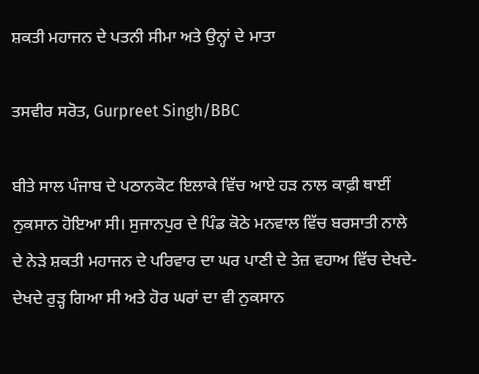ਸ਼ਕਤੀ ਮਹਾਜਨ ਦੇ ਪਤਨੀ ਸੀਮਾ ਅਤੇ ਉਨ੍ਹਾਂ ਦੇ ਮਾਤਾ

ਤਸਵੀਰ ਸਰੋਤ, Gurpreet Singh/BBC

ਬੀਤੇ ਸਾਲ ਪੰਜਾਬ ਦੇ ਪਠਾਨਕੋਟ ਇਲਾਕੇ ਵਿੱਚ ਆਏ ਹੜ ਨਾਲ ਕਾਫ਼ੀ ਥਾਈਂ ਨੁਕਸਾਨ ਹੋਇਆ ਸੀ। ਸੁਜਾਨਪੁਰ ਦੇ ਪਿੰਡ ਕੋਠੇ ਮਨਵਾਲ ਵਿੱਚ ਬਰਸਾਤੀ ਨਾਲੇ ਦੇ ਨੇੜੇ ਸ਼ਕਤੀ ਮਹਾਜਨ ਦੇ ਪਰਿਵਾਰ ਦਾ ਘਰ ਪਾਣੀ ਦੇ ਤੇਜ਼ ਵਹਾਅ ਵਿੱਚ ਦੇਖਦੇ-ਦੇਖਦੇ ਰੁੜ੍ਹ ਗਿਆ ਸੀ ਅਤੇ ਹੋਰ ਘਰਾਂ ਦਾ ਵੀ ਨੁਕਸਾਨ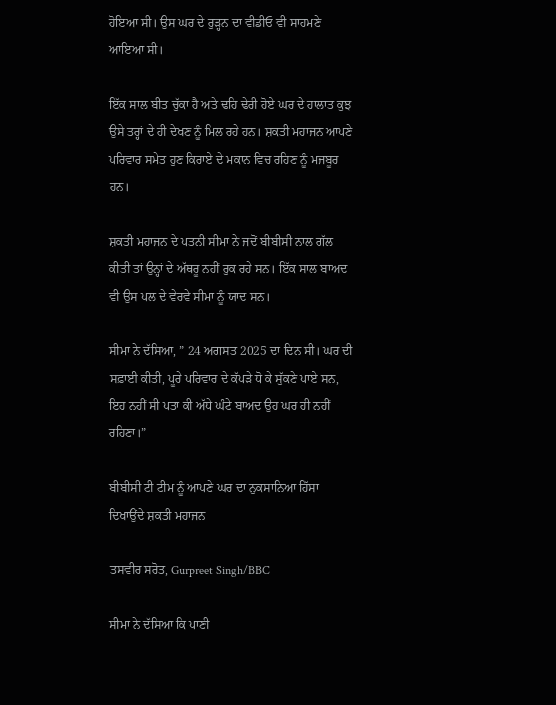ਹੋਇਆ ਸੀ। ਉਸ ਘਰ ਦੇ ਰੁੜ੍ਹਨ ਦਾ ਵੀਡੀਓ ਵੀ ਸਾਹਮਣੇ ਆਇਆ ਸੀ।

ਇੱਕ ਸਾਲ ਬੀਤ ਚੁੱਕਾ ਹੈ ਅਤੇ ਢਹਿ ਢੇਰੀ ਹੋਏ ਘਰ ਦੇ ਹਾਲਾਤ ਕੁਝ ਉਸੇ ਤਰ੍ਹਾਂ ਦੇ ਹੀ ਦੇਖਣ ਨੂੰ ਮਿਲ ਰਹੇ ਹਨ। ਸ਼ਕਤੀ ਮਹਾਜਨ ਆਪਣੇ ਪਰਿਵਾਰ ਸਮੇਤ ਹੁਣ ਕਿਰਾਏ ਦੇ ਮਕਾਨ ਵਿਚ ਰਹਿਣ ਨੂੰ ਮਜਬੂਰ ਹਨ।

ਸ਼ਕਤੀ ਮਹਾਜਨ ਦੇ ਪਤਨੀ ਸੀਮਾ ਨੇ ਜਦੋਂ ਬੀਬੀਸੀ ਨਾਲ ਗੱਲ ਕੀਤੀ ਤਾਂ ਉਨ੍ਹਾਂ ਦੇ ਅੱਥਰੂ ਨਹੀਂ ਰੁਕ ਰਹੇ ਸਨ। ਇੱਕ ਸਾਲ ਬਾਅਦ ਵੀ ਉਸ ਪਲ ਦੇ ਵੇਰਵੇ ਸੀਮਾ ਨੂੰ ਯਾਦ ਸਨ।

ਸੀਮਾ ਨੇ ਦੱਸਿਆ, ” 24 ਅਗਸਤ 2025 ਦਾ ਦਿਨ ਸੀ। ਘਰ ਦੀ ਸਫ਼ਾਈ ਕੀਤੀ, ਪੂਰੇ ਪਰਿਵਾਰ ਦੇ ਕੱਪੜੇ ਧੋ ਕੇ ਸੁੱਕਣੇ ਪਾਏ ਸਨ, ਇਹ ਨਹੀਂ ਸੀ ਪਤਾ ਕੀ ਅੱਧੇ ਘੰਟੇ ਬਾਅਦ ਉਹ ਘਰ ਹੀ ਨਹੀਂ ਰਹਿਣਾ।”

ਬੀਬੀਸੀ ਟੀ ਟੀਮ ਨੂੰ ਆਪਣੇ ਘਰ ਦਾ ਨੁਕਸਾਨਿਆ ਹਿੱਸਾ ਦਿਖਾਉਂਦੇ ਸ਼ਕਤੀ ਮਹਾਜਨ

ਤਸਵੀਰ ਸਰੋਤ, Gurpreet Singh/BBC

ਸੀਮਾ ਨੇ ਦੱਸਿਆ ਕਿ ਪਾਣੀ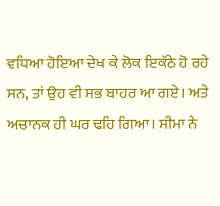ਵਧਿਆ ਹੋਇਆ ਦੇਖ ਕੇ ਲੋਕ ਇਕੱਠੇ ਹੋ ਰਹੇ ਸਨ, ਤਾਂ ਉਹ ਵੀ ਸਭ ਬਾਹਰ ਆ ਗਏ। ਅਤੇ ਅਚਾਨਕ ਹੀ ਘਰ ਢਹਿ ਗਿਆ। ਸੀਮਾ ਨੇ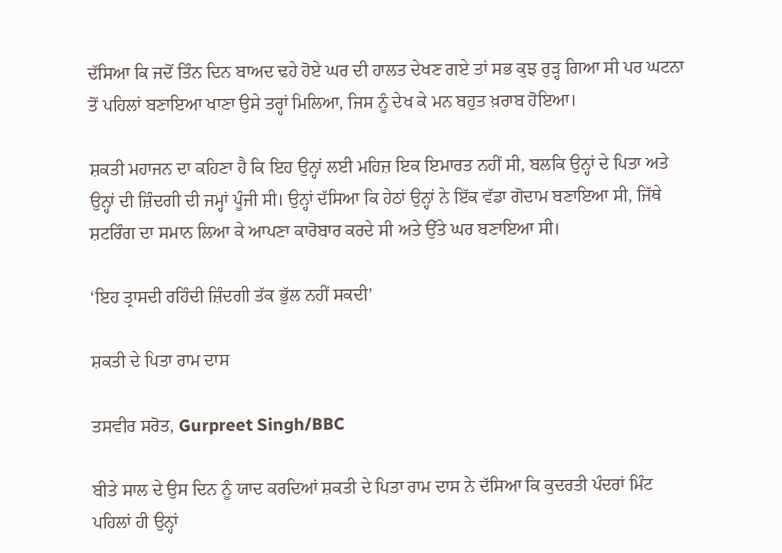ਦੱਸਿਆ ਕਿ ਜਦੋਂ ਤਿੰਨ ਦਿਨ ਬਾਅਦ ਢਹੇ ਹੋਏ ਘਰ ਦੀ ਹਾਲਤ ਦੇਖਣ ਗਏ ਤਾਂ ਸਭ ਕੁਝ ਰੁੜ੍ਹ ਗਿਆ ਸੀ ਪਰ ਘਟਨਾ ਤੋਂ ਪਹਿਲਾਂ ਬਣਾਇਆ ਖਾਣਾ ਉਸੇ ਤਰ੍ਹਾਂ ਮਿਲਿਆ, ਜਿਸ ਨੂੰ ਦੇਖ ਕੇ ਮਨ ਬਹੁਤ ਖ਼ਰਾਬ ਹੋਇਆ।

ਸ਼ਕਤੀ ਮਹਾਜਨ ਦਾ ਕਹਿਣਾ ਹੈ ਕਿ ਇਹ ਉਨ੍ਹਾਂ ਲਈ ਮਹਿਜ਼ ਇਕ ਇਮਾਰਤ ਨਹੀਂ ਸੀ, ਬਲਕਿ ਉਨ੍ਹਾਂ ਦੇ ਪਿਤਾ ਅਤੇ ਉਨ੍ਹਾਂ ਦੀ ਜ਼ਿੰਦਗੀ ਦੀ ਜਮ੍ਹਾਂ ਪੂੰਜੀ ਸੀ। ਉਨ੍ਹਾਂ ਦੱਸਿਆ ਕਿ ਹੇਠਾਂ ਉਨ੍ਹਾਂ ਨੇ ਇੱਕ ਵੱਡਾ ਗੋਦਾਮ ਬਣਾਇਆ ਸੀ, ਜਿੱਥੇ ਸ਼ਟਰਿੰਗ ਦਾ ਸਮਾਨ ਲਿਆ ਕੇ ਆਪਣਾ ਕਾਰੋਬਾਰ ਕਰਦੇ ਸੀ ਅਤੇ ਉੱਤੇ ਘਰ ਬਣਾਇਆ ਸੀ।

‘ਇਹ ਤ੍ਰਾਸਦੀ ਰਹਿੰਦੀ ਜ਼ਿੰਦਗੀ ਤੱਕ ਭੁੱਲ ਨਹੀਂ ਸਕਦੀ’

ਸ਼ਕਤੀ ਦੇ ਪਿਤਾ ਰਾਮ ਦਾਸ

ਤਸਵੀਰ ਸਰੋਤ, Gurpreet Singh/BBC

ਬੀਤੇ ਸਾਲ ਦੇ ਉਸ ਦਿਨ ਨੂੰ ਯਾਦ ਕਰਦਿਆਂ ਸ਼ਕਤੀ ਦੇ ਪਿਤਾ ਰਾਮ ਦਾਸ ਨੇ ਦੱਸਿਆ ਕਿ ਕੁਦਰਤੀ ਪੰਦਰਾਂ ਮਿੰਟ ਪਹਿਲਾਂ ਹੀ ਉਨ੍ਹਾਂ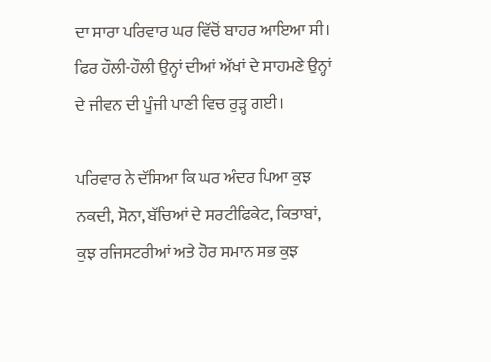ਦਾ ਸਾਰਾ ਪਰਿਵਾਰ ਘਰ ਵਿੱਚੋਂ ਬਾਹਰ ਆਇਆ ਸੀ। ਫਿਰ ਹੌਲੀ-ਹੌਲੀ ਉਨ੍ਹਾਂ ਦੀਆਂ ਅੱਖਾਂ ਦੇ ਸਾਹਮਣੇ ਉਨ੍ਹਾਂ ਦੇ ਜੀਵਨ ਦੀ ਪੂੰਜੀ ਪਾਣੀ ਵਿਚ ਰੁੜ੍ਹ ਗਈ।

ਪਰਿਵਾਰ ਨੇ ਦੱਸਿਆ ਕਿ ਘਰ ਅੰਦਰ ਪਿਆ ਕੁਝ ਨਕਦੀ, ਸੋਨਾ, ਬੱਚਿਆਂ ਦੇ ਸਰਟੀਫਿਕੇਟ, ਕਿਤਾਬਾਂ, ਕੁਝ ਰਜਿਸਟਰੀਆਂ ਅਤੇ ਹੋਰ ਸਮਾਨ ਸਭ ਕੁਝ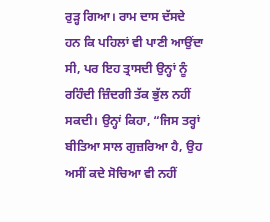ਰੁੜ੍ਹ ਗਿਆ। ਰਾਮ ਦਾਸ ਦੱਸਦੇ ਹਨ ਕਿ ਪਹਿਲਾਂ ਵੀ ਪਾਣੀ ਆਉਂਦਾ ਸੀ, ਪਰ ਇਹ ਤ੍ਰਾਸਦੀ ਉਨ੍ਹਾਂ ਨੂੰ ਰਹਿੰਦੀ ਜ਼ਿੰਦਗੀ ਤੱਕ ਭੁੱਲ ਨਹੀਂ ਸਕਦੀ। ਉਨ੍ਹਾਂ ਕਿਹਾ, “ਜਿਸ ਤਰ੍ਹਾਂ ਬੀਤਿਆ ਸਾਲ ਗੁਜ਼ਰਿਆ ਹੈ, ਉਹ ਅਸੀਂ ਕਦੇ ਸੋਚਿਆ ਵੀ ਨਹੀਂ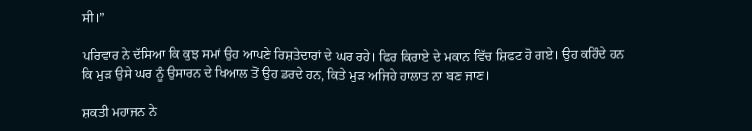ਸੀ।”

ਪਰਿਵਾਰ ਨੇ ਦੱਸਿਆ ਕਿ ਕੁਝ ਸਮਾਂ ਉਹ ਆਪਣੇ ਰਿਸ਼ਤੇਦਾਰਾਂ ਦੇ ਘਰ ਰਹੇ। ਫਿਰ ਕਿਰਾਏ ਦੇ ਮਕਾਨ ਵਿੱਚ ਸ਼ਿਫਟ ਹੋ ਗਏ। ਉਹ ਕਹਿੰਦੇ ਹਨ ਕਿ ਮੁੜ ਉਸੇ ਘਰ ਨੂੰ ਉਸਾਰਨ ਦੇ ਖਿਆਲ ਤੋਂ ਉਹ ਡਰਦੇ ਹਨ, ਕਿਤੇ ਮੁੜ ਅਜਿਹੇ ਹਾਲਾਤ ਨਾ ਬਣ ਜਾਣ।

ਸ਼ਕਤੀ ਮਹਾਜਨ ਨੇ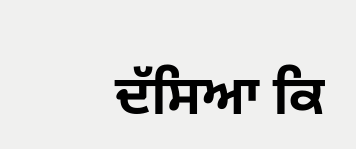ਦੱਸਿਆ ਕਿ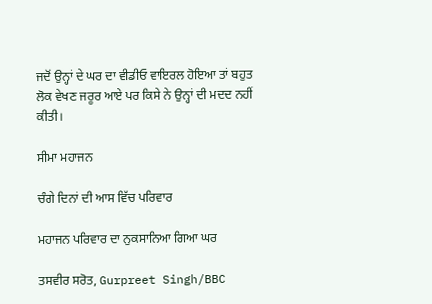ਜਦੋਂ ਉਨ੍ਹਾਂ ਦੇ ਘਰ ਦਾ ਵੀਡੀਓ ਵਾਇਰਲ ਹੋਇਆ ਤਾਂ ਬਹੁਤ ਲੋਕ ਵੇਖਣ ਜਰੂਰ ਆਏ ਪਰ ਕਿਸੇ ਨੇ ਉਨ੍ਹਾਂ ਦੀ ਮਦਦ ਨਹੀਂ ਕੀਤੀ।

ਸੀਮਾ ਮਹਾਜਨ

ਚੰਗੇ ਦਿਨਾਂ ਦੀ ਆਸ ਵਿੱਚ ਪਰਿਵਾਰ

ਮਹਾਜਨ ਪਰਿਵਾਰ ਦਾ ਨੁਕਸਾਨਿਆ ਗਿਆ ਘਰ

ਤਸਵੀਰ ਸਰੋਤ, Gurpreet Singh/BBC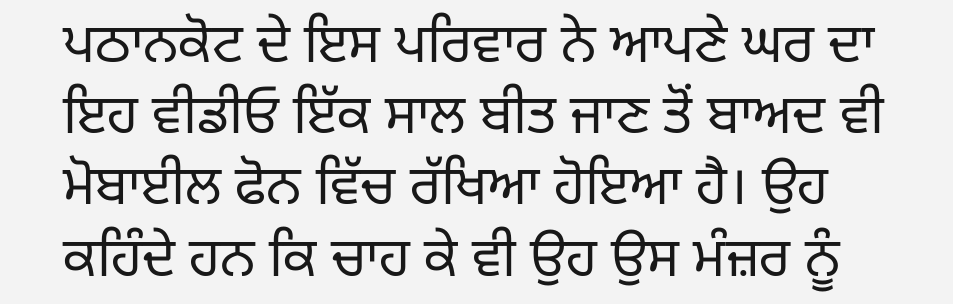ਪਠਾਨਕੋਟ ਦੇ ਇਸ ਪਰਿਵਾਰ ਨੇ ਆਪਣੇ ਘਰ ਦਾ ਇਹ ਵੀਡੀਓ ਇੱਕ ਸਾਲ ਬੀਤ ਜਾਣ ਤੋਂ ਬਾਅਦ ਵੀ ਮੋਬਾਈਲ ਫੋਨ ਵਿੱਚ ਰੱਖਿਆ ਹੋਇਆ ਹੈ। ਉਹ ਕਹਿੰਦੇ ਹਨ ਕਿ ਚਾਹ ਕੇ ਵੀ ਉਹ ਉਸ ਮੰਜ਼ਰ ਨੂੰ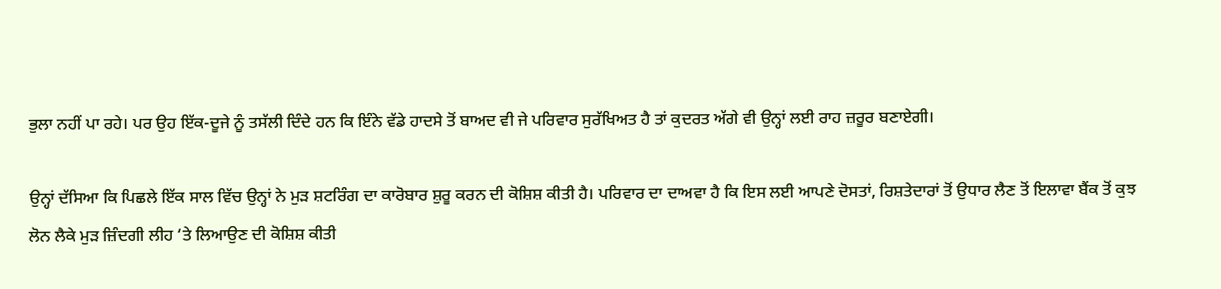ਭੁਲਾ ਨਹੀਂ ਪਾ ਰਹੇ। ਪਰ ਉਹ ਇੱਕ-ਦੂਜੇ ਨੂੰ ਤਸੱਲੀ ਦਿੰਦੇ ਹਨ ਕਿ ਇੰਨੇ ਵੱਡੇ ਹਾਦਸੇ ਤੋਂ ਬਾਅਦ ਵੀ ਜੇ ਪਰਿਵਾਰ ਸੁਰੱਖਿਅਤ ਹੈ ਤਾਂ ਕੁਦਰਤ ਅੱਗੇ ਵੀ ਉਨ੍ਹਾਂ ਲਈ ਰਾਹ ਜ਼ਰੂਰ ਬਣਾਏਗੀ।

ਉਨ੍ਹਾਂ ਦੱਸਿਆ ਕਿ ਪਿਛਲੇ ਇੱਕ ਸਾਲ ਵਿੱਚ ਉਨ੍ਹਾਂ ਨੇ ਮੁੜ ਸ਼ਟਰਿੰਗ ਦਾ ਕਾਰੋਬਾਰ ਸ਼ੁਰੂ ਕਰਨ ਦੀ ਕੋਸ਼ਿਸ਼ ਕੀਤੀ ਹੈ। ਪਰਿਵਾਰ ਦਾ ਦਾਅਵਾ ਹੈ ਕਿ ਇਸ ਲਈ ਆਪਣੇ ਦੋਸਤਾਂ, ਰਿਸ਼ਤੇਦਾਰਾਂ ਤੋਂ ਉਧਾਰ ਲੈਣ ਤੋਂ ਇਲਾਵਾ ਬੈਂਕ ਤੋਂ ਕੁਝ ਲੋਨ ਲੈਕੇ ਮੁੜ ਜ਼ਿੰਦਗੀ ਲੀਹ ‘ਤੇ ਲਿਆਉਣ ਦੀ ਕੋਸ਼ਿਸ਼ ਕੀਤੀ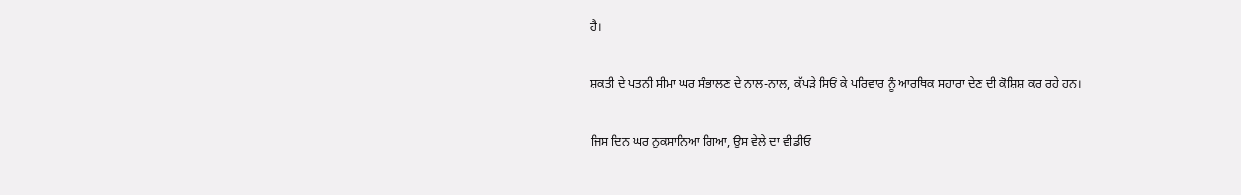ਹੈ।

ਸ਼ਕਤੀ ਦੇ ਪਤਨੀ ਸੀਮਾ ਘਰ ਸੰਭਾਲਣ ਦੇ ਨਾਲ-ਨਾਲ, ਕੱਪੜੇ ਸਿਓਂ ਕੇ ਪਰਿਵਾਰ ਨੂੰ ਆਰਥਿਕ ਸਹਾਰਾ ਦੇਣ ਦੀ ਕੋਸ਼ਿਸ਼ ਕਰ ਰਹੇ ਹਨ।

ਜਿਸ ਦਿਨ ਘਰ ਨੁਕਸਾਨਿਆ ਗਿਆ, ਉਸ ਵੇਲੇ ਦਾ ਵੀਡੀਓ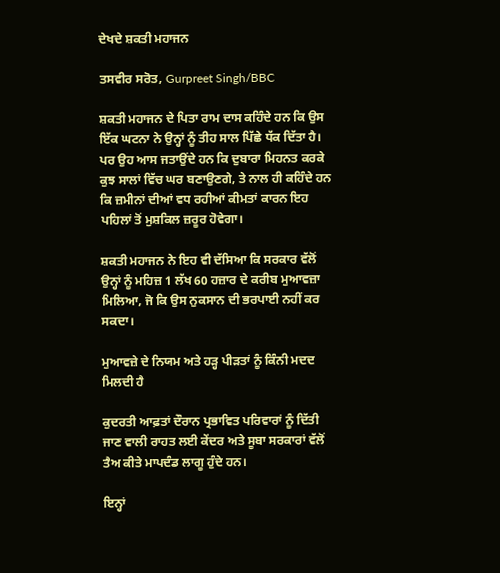ਦੇਖਦੇ ਸ਼ਕਤੀ ਮਹਾਜਨ

ਤਸਵੀਰ ਸਰੋਤ, Gurpreet Singh/BBC

ਸ਼ਕਤੀ ਮਹਾਜਨ ਦੇ ਪਿਤਾ ਰਾਮ ਦਾਸ ਕਹਿੰਦੇ ਹਨ ਕਿ ਉਸ ਇੱਕ ਘਟਨਾ ਨੇ ਉਨ੍ਹਾਂ ਨੂੰ ਤੀਹ ਸਾਲ ਪਿੱਛੇ ਧੱਕ ਦਿੱਤਾ ਹੈ। ਪਰ ਉਹ ਆਸ ਜਤਾਉਂਦੇ ਹਨ ਕਿ ਦੁਬਾਰਾ ਮਿਹਨਤ ਕਰਕੇ ਕੁਝ ਸਾਲਾਂ ਵਿੱਚ ਘਰ ਬਣਾਉਣਗੇ, ਤੇ ਨਾਲ ਹੀ ਕਹਿੰਦੇ ਹਨ ਕਿ ਜ਼ਮੀਨਾਂ ਦੀਆਂ ਵਧ ਰਹੀਆਂ ਕੀਮਤਾਂ ਕਾਰਨ ਇਹ ਪਹਿਲਾਂ ਤੋਂ ਮੁਸ਼ਕਿਲ ਜ਼ਰੂਰ ਹੋਵੇਗਾ।

ਸ਼ਕਤੀ ਮਹਾਜਨ ਨੇ ਇਹ ਵੀ ਦੱਸਿਆ ਕਿ ਸਰਕਾਰ ਵੱਲੋਂ ਉਨ੍ਹਾਂ ਨੂੰ ਮਹਿਜ਼ 1 ਲੱਖ 60 ਹਜ਼ਾਰ ਦੇ ਕਰੀਬ ਮੁਆਵਜ਼ਾ ਮਿਲਿਆ, ਜੋ ਕਿ ਉਸ ਨੁਕਸਾਨ ਦੀ ਭਰਪਾਈ ਨਹੀਂ ਕਰ ਸਕਦਾ।

ਮੁਆਵਜ਼ੇ ਦੇ ਨਿਯਮ ਅਤੇ ਹੜ੍ਹ ਪੀੜਤਾਂ ਨੂੰ ਕਿੰਨੀ ਮਦਦ ਮਿਲਦੀ ਹੈ

ਕੁਦਰਤੀ ਆਫ਼ਤਾਂ ਦੌਰਾਨ ਪ੍ਰਭਾਵਿਤ ਪਰਿਵਾਰਾਂ ਨੂੰ ਦਿੱਤੀ ਜਾਣ ਵਾਲੀ ਰਾਹਤ ਲਈ ਕੇਂਦਰ ਅਤੇ ਸੂਬਾ ਸਰਕਾਰਾਂ ਵੱਲੋਂ ਤੈਅ ਕੀਤੇ ਮਾਪਦੰਡ ਲਾਗੂ ਹੁੰਦੇ ਹਨ।

ਇਨ੍ਹਾਂ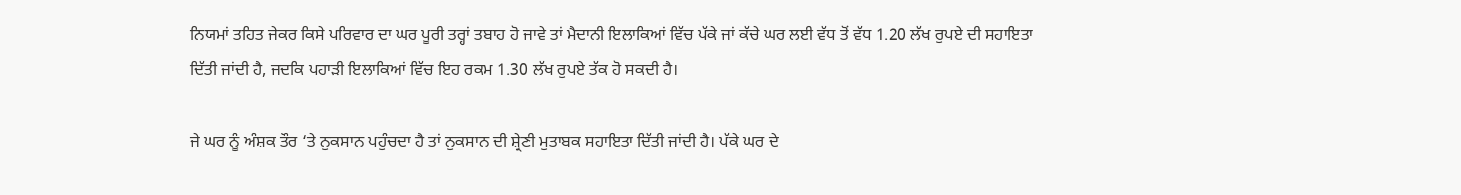ਨਿਯਮਾਂ ਤਹਿਤ ਜੇਕਰ ਕਿਸੇ ਪਰਿਵਾਰ ਦਾ ਘਰ ਪੂਰੀ ਤਰ੍ਹਾਂ ਤਬਾਹ ਹੋ ਜਾਵੇ ਤਾਂ ਮੈਦਾਨੀ ਇਲਾਕਿਆਂ ਵਿੱਚ ਪੱਕੇ ਜਾਂ ਕੱਚੇ ਘਰ ਲਈ ਵੱਧ ਤੋਂ ਵੱਧ 1.20 ਲੱਖ ਰੁਪਏ ਦੀ ਸਹਾਇਤਾ ਦਿੱਤੀ ਜਾਂਦੀ ਹੈ, ਜਦਕਿ ਪਹਾੜੀ ਇਲਾਕਿਆਂ ਵਿੱਚ ਇਹ ਰਕਮ 1.30 ਲੱਖ ਰੁਪਏ ਤੱਕ ਹੋ ਸਕਦੀ ਹੈ।

ਜੇ ਘਰ ਨੂੰ ਅੰਸ਼ਕ ਤੌਰ ‘ਤੇ ਨੁਕਸਾਨ ਪਹੁੰਚਦਾ ਹੈ ਤਾਂ ਨੁਕਸਾਨ ਦੀ ਸ਼੍ਰੇਣੀ ਮੁਤਾਬਕ ਸਹਾਇਤਾ ਦਿੱਤੀ ਜਾਂਦੀ ਹੈ। ਪੱਕੇ ਘਰ ਦੇ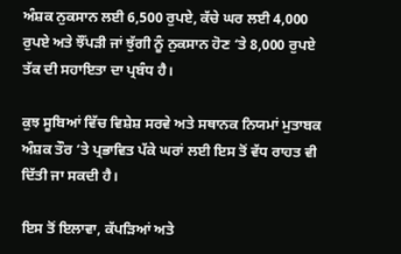ਅੰਸ਼ਕ ਨੁਕਸਾਨ ਲਈ 6,500 ਰੁਪਏ, ਕੱਚੇ ਘਰ ਲਈ 4,000 ਰੁਪਏ ਅਤੇ ਝੌਂਪੜੀ ਜਾਂ ਝੁੱਗੀ ਨੂੰ ਨੁਕਸਾਨ ਹੋਣ ‘ਤੇ 8,000 ਰੁਪਏ ਤੱਕ ਦੀ ਸਹਾਇਤਾ ਦਾ ਪ੍ਰਬੰਧ ਹੈ।

ਕੁਝ ਸੂਬਿਆਂ ਵਿੱਚ ਵਿਸ਼ੇਸ਼ ਸਰਵੇ ਅਤੇ ਸਥਾਨਕ ਨਿਯਮਾਂ ਮੁਤਾਬਕ ਅੰਸ਼ਕ ਤੌਰ ‘ਤੇ ਪ੍ਰਭਾਵਿਤ ਪੱਕੇ ਘਰਾਂ ਲਈ ਇਸ ਤੋਂ ਵੱਧ ਰਾਹਤ ਵੀ ਦਿੱਤੀ ਜਾ ਸਕਦੀ ਹੈ।

ਇਸ ਤੋਂ ਇਲਾਵਾ, ਕੱਪੜਿਆਂ ਅਤੇ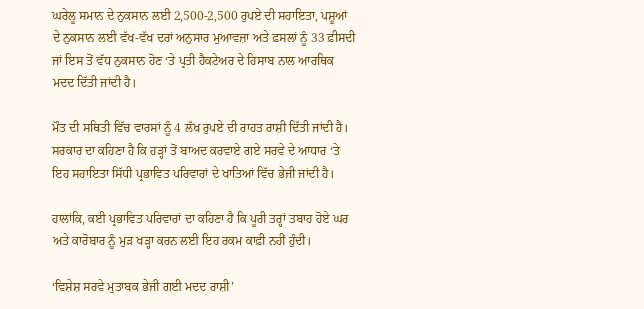ਘਰੇਲੂ ਸਮਾਨ ਦੇ ਨੁਕਸਾਨ ਲਈ 2,500-2,500 ਰੁਪਏ ਦੀ ਸਹਾਇਤਾ, ਪਸ਼ੂਆਂ ਦੇ ਨੁਕਸਾਨ ਲਈ ਵੱਖ-ਵੱਖ ਦਰਾਂ ਅਨੁਸਾਰ ਮੁਆਵਜ਼ਾ ਅਤੇ ਫ਼ਸਲਾਂ ਨੂੰ 33 ਫ਼ੀਸਦੀ ਜਾਂ ਇਸ ਤੋਂ ਵੱਧ ਨੁਕਸਾਨ ਹੋਣ ‘ਤੇ ਪ੍ਰਤੀ ਹੈਕਟੇਅਰ ਦੇ ਹਿਸਾਬ ਨਾਲ ਆਰਥਿਕ ਮਦਦ ਦਿੱਤੀ ਜਾਂਦੀ ਹੈ।

ਮੌਤ ਦੀ ਸਥਿਤੀ ਵਿੱਚ ਵਾਰਸਾਂ ਨੂੰ 4 ਲੱਖ ਰੁਪਏ ਦੀ ਰਾਹਤ ਰਾਸ਼ੀ ਦਿੱਤੀ ਜਾਂਦੀ ਹੈ। ਸਰਕਾਰ ਦਾ ਕਹਿਣਾ ਹੈ ਕਿ ਹੜ੍ਹਾਂ ਤੋਂ ਬਾਅਦ ਕਰਵਾਏ ਗਏ ਸਰਵੇ ਦੇ ਆਧਾਰ ‘ਤੇ ਇਹ ਸਹਾਇਤਾ ਸਿੱਧੀ ਪ੍ਰਭਾਵਿਤ ਪਰਿਵਾਰਾਂ ਦੇ ਖਾਤਿਆਂ ਵਿੱਚ ਭੇਜੀ ਜਾਂਦੀ ਹੈ।

ਹਾਲਾਂਕਿ, ਕਈ ਪ੍ਰਭਾਵਿਤ ਪਰਿਵਾਰਾਂ ਦਾ ਕਹਿਣਾ ਹੈ ਕਿ ਪੂਰੀ ਤਰ੍ਹਾਂ ਤਬਾਹ ਹੋਏ ਘਰ ਅਤੇ ਕਾਰੋਬਾਰ ਨੂੰ ਮੁੜ ਖੜ੍ਹਾ ਕਰਨ ਲਈ ਇਹ ਰਕਮ ਕਾਫ਼ੀ ਨਹੀਂ ਹੁੰਦੀ।

‘ਵਿਸ਼ੇਸ਼ ਸਰਵੇ ਮੁਤਾਬਕ ਭੇਜੀ ਗਈ ਮਦਦ ਰਾਸ਼ੀ’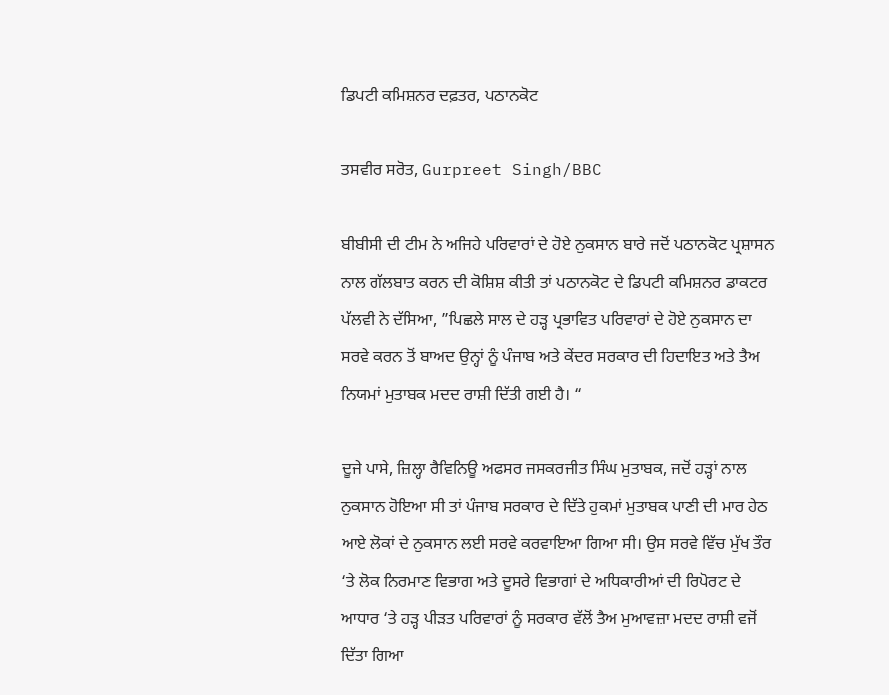ਡਿਪਟੀ ਕਮਿਸ਼ਨਰ ਦਫ਼ਤਰ, ਪਠਾਨਕੋਟ

ਤਸਵੀਰ ਸਰੋਤ, Gurpreet Singh/BBC

ਬੀਬੀਸੀ ਦੀ ਟੀਮ ਨੇ ਅਜਿਹੇ ਪਰਿਵਾਰਾਂ ਦੇ ਹੋਏ ਨੁਕਸਾਨ ਬਾਰੇ ਜਦੋਂ ਪਠਾਨਕੋਟ ਪ੍ਰਸ਼ਾਸਨ ਨਾਲ ਗੱਲਬਾਤ ਕਰਨ ਦੀ ਕੋਸ਼ਿਸ਼ ਕੀਤੀ ਤਾਂ ਪਠਾਨਕੋਟ ਦੇ ਡਿਪਟੀ ਕਮਿਸ਼ਨਰ ਡਾਕਟਰ ਪੱਲਵੀ ਨੇ ਦੱਸਿਆ, ”ਪਿਛਲੇ ਸਾਲ ਦੇ ਹੜ੍ਹ ਪ੍ਰਭਾਵਿਤ ਪਰਿਵਾਰਾਂ ਦੇ ਹੋਏ ਨੁਕਸਾਨ ਦਾ ਸਰਵੇ ਕਰਨ ਤੋਂ ਬਾਅਦ ਉਨ੍ਹਾਂ ਨੂੰ ਪੰਜਾਬ ਅਤੇ ਕੇਂਦਰ ਸਰਕਾਰ ਦੀ ਹਿਦਾਇਤ ਅਤੇ ਤੈਅ ਨਿਯਮਾਂ ਮੁਤਾਬਕ ਮਦਦ ਰਾਸ਼ੀ ਦਿੱਤੀ ਗਈ ਹੈ। “

ਦੂਜੇ ਪਾਸੇ, ਜ਼ਿਲ੍ਹਾ ਰੈਵਿਨਿਊ ਅਫਸਰ ਜਸਕਰਜੀਤ ਸਿੰਘ ਮੁਤਾਬਕ, ਜਦੋਂ ਹੜ੍ਹਾਂ ਨਾਲ ਨੁਕਸਾਨ ਹੋਇਆ ਸੀ ਤਾਂ ਪੰਜਾਬ ਸਰਕਾਰ ਦੇ ਦਿੱਤੇ ਹੁਕਮਾਂ ਮੁਤਾਬਕ ਪਾਣੀ ਦੀ ਮਾਰ ਹੇਠ ਆਏ ਲੋਕਾਂ ਦੇ ਨੁਕਸਾਨ ਲਈ ਸਰਵੇ ਕਰਵਾਇਆ ਗਿਆ ਸੀ। ਉਸ ਸਰਵੇ ਵਿੱਚ ਮੁੱਖ ਤੌਰ ‘ਤੇ ਲੋਕ ਨਿਰਮਾਣ ਵਿਭਾਗ ਅਤੇ ਦੂਸਰੇ ਵਿਭਾਗਾਂ ਦੇ ਅਧਿਕਾਰੀਆਂ ਦੀ ਰਿਪੋਰਟ ਦੇ ਆਧਾਰ ‘ਤੇ ਹੜ੍ਹ ਪੀੜਤ ਪਰਿਵਾਰਾਂ ਨੂੰ ਸਰਕਾਰ ਵੱਲੋਂ ਤੈਅ ਮੁਆਵਜ਼ਾ ਮਦਦ ਰਾਸ਼ੀ ਵਜੋਂ ਦਿੱਤਾ ਗਿਆ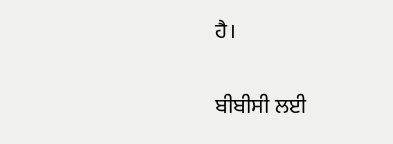ਹੈ।

ਬੀਬੀਸੀ ਲਈ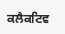ਕਲੈਕਟਿਵ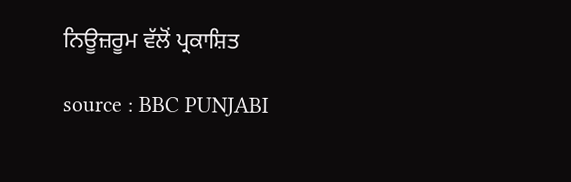ਨਿਊਜ਼ਰੂਮ ਵੱਲੋਂ ਪ੍ਰਕਾਸ਼ਿਤ

source : BBC PUNJABI